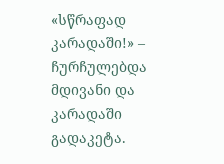«სწრაფად კარადაში!» – ჩურჩულებდა მდივანი და კარადაში გადაკეტა.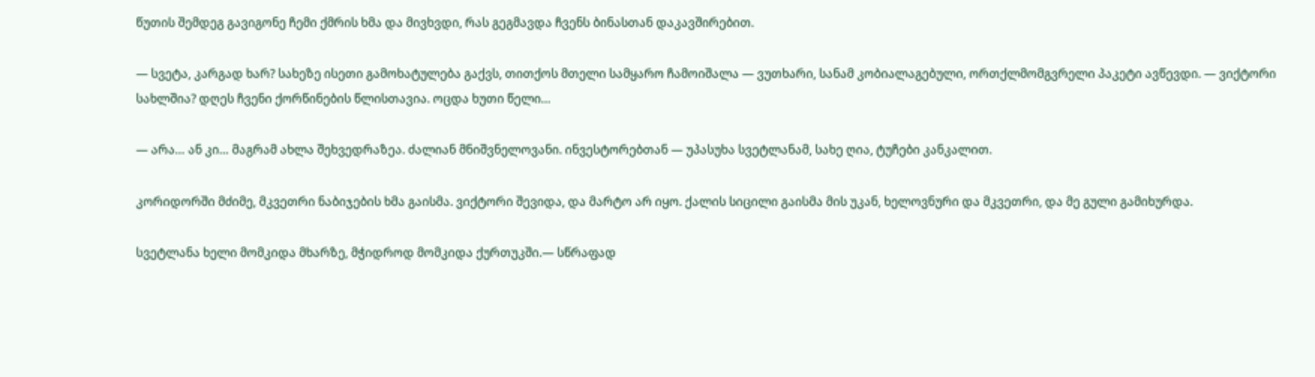წუთის შემდეგ გავიგონე ჩემი ქმრის ხმა და მივხვდი, რას გეგმავდა ჩვენს ბინასთან დაკავშირებით.

— სვეტა, კარგად ხარ? სახეზე ისეთი გამოხატულება გაქვს, თითქოს მთელი სამყარო ჩამოიშალა — ვუთხარი, სანამ კობიალაგებული, ორთქლმომგვრელი პაკეტი ავწევდი. — ვიქტორი სახლშია? დღეს ჩვენი ქორწინების წლისთავია. ოცდა ხუთი წელი…

— არა… ან კი… მაგრამ ახლა შეხვედრაზეა. ძალიან მნიშვნელოვანი. ინვესტორებთან — უპასუხა სვეტლანამ, სახე ღია, ტუჩები კანკალით.

კორიდორში მძიმე, მკვეთრი ნაბიჯების ხმა გაისმა. ვიქტორი შევიდა, და მარტო არ იყო. ქალის სიცილი გაისმა მის უკან, ხელოვნური და მკვეთრი, და მე გული გამიხურდა.

სვეტლანა ხელი მომკიდა მხარზე, მჭიდროდ მომკიდა ქურთუკში.— სწრაფად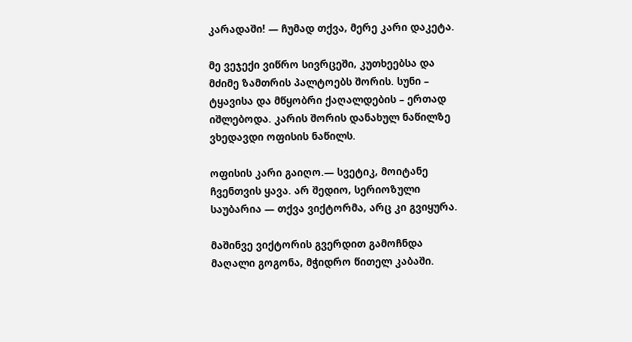კარადაში! — ჩუმად თქვა, მერე კარი დაკეტა.

მე ვეჯექი ვიწრო სივრცეში, კუთხეებსა და მძიმე ზამთრის პალტოებს შორის. სუნი – ტყავისა და მწყობრი ქაღალდების – ერთად იშლებოდა. კარის შორის დანახულ ნაწილზე ვხედავდი ოფისის ნაწილს.

ოფისის კარი გაიღო.— სვეტიკ, მოიტანე ჩვენთვის ყავა. არ შედიო, სერიოზული საუბარია — თქვა ვიქტორმა, არც კი გვიყურა.

მაშინვე ვიქტორის გვერდით გამოჩნდა მაღალი გოგონა, მჭიდრო წითელ კაბაში.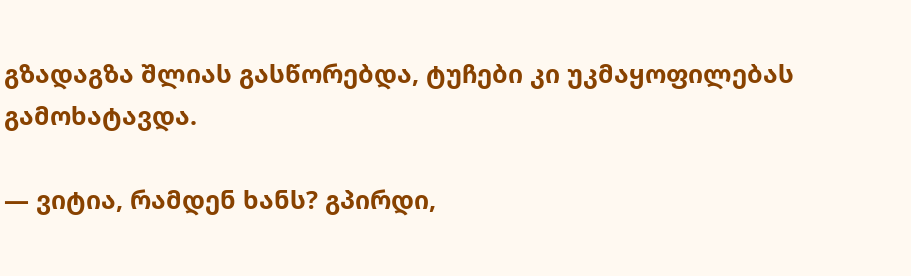გზადაგზა შლიას გასწორებდა, ტუჩები კი უკმაყოფილებას გამოხატავდა.

— ვიტია, რამდენ ხანს? გპირდი,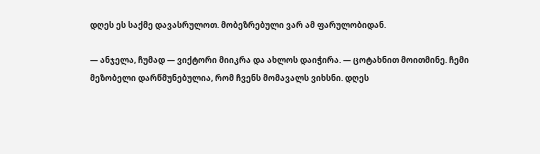დღეს ეს საქმე დავასრულოთ. მობეზრებული ვარ ამ ფარულობიდან.

— ანჯელა, ჩუმად — ვიქტორი მიიკრა და ახლოს დაიჭირა. — ცოტახნით მოითმინე. ჩემი მეზობელი დარწმუნებულია, რომ ჩვენს მომავალს ვიხსნი. დღეს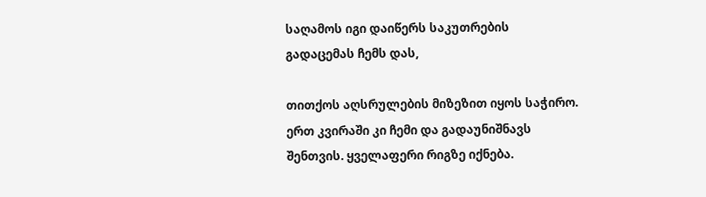საღამოს იგი დაიწერს საკუთრების გადაცემას ჩემს დას,

თითქოს აღსრულების მიზეზით იყოს საჭირო. ერთ კვირაში კი ჩემი და გადაუნიშნავს შენთვის. ყველაფერი რიგზე იქნება.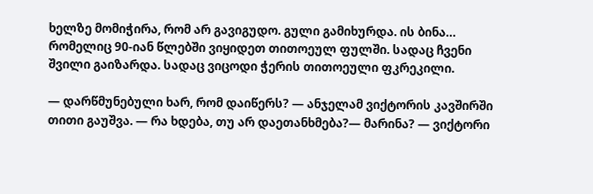ხელზე მომიჭირა, რომ არ გავიგუდო. გული გამიხურდა. ის ბინა… რომელიც 90-იან წლებში ვიყიდეთ თითოეულ ფულში. სადაც ჩვენი შვილი გაიზარდა. სადაც ვიცოდი ჭერის თითოეული ფკრეკილი.

— დარწმუნებული ხარ, რომ დაიწერს? — ანჯელამ ვიქტორის კავშირში თითი გაუშვა. — რა ხდება, თუ არ დაეთანხმება?— მარინა? — ვიქტორი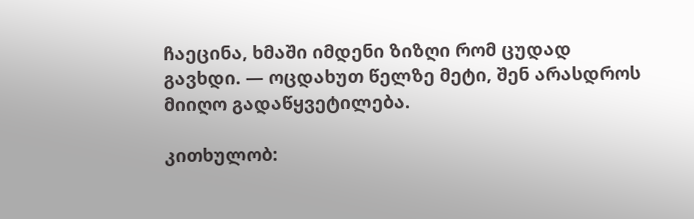ჩაეცინა, ხმაში იმდენი ზიზღი რომ ცუდად გავხდი. — ოცდახუთ წელზე მეტი, შენ არასდროს მიიღო გადაწყვეტილება.

კითხულობ: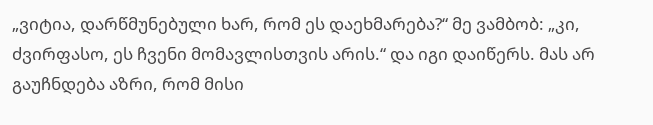„ვიტია, დარწმუნებული ხარ, რომ ეს დაეხმარება?“ მე ვამბობ: „კი, ძვირფასო, ეს ჩვენი მომავლისთვის არის.“ და იგი დაიწერს. მას არ გაუჩნდება აზრი, რომ მისი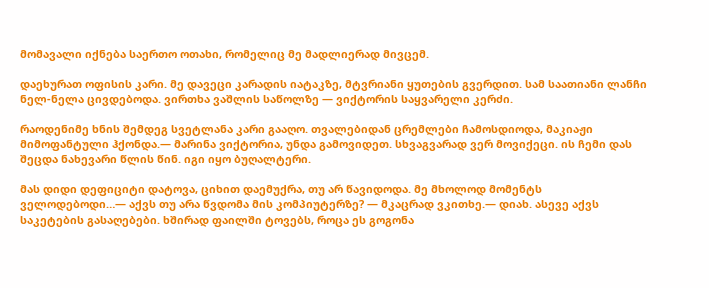მომავალი იქნება საერთო ოთახი, რომელიც მე მადლიერად მივცემ.

დაეხურათ ოფისის კარი. მე დავეცი კარადის იატაკზე, მტვრიანი ყუთების გვერდით. სამ საათიანი ლანჩი ნელ-ნელა ცივდებოდა. ვირთხა ვაშლის საწოლზე — ვიქტორის საყვარელი კერძი.

რაოდენიმე ხნის შემდეგ სვეტლანა კარი გააღო. თვალებიდან ცრემლები ჩამოსდიოდა, მაკიაჟი მიმოფანტული ჰქონდა.— მარინა ვიქტორია, უნდა გამოვიდეთ. სხვაგვარად ვერ მოვიქეცი. ის ჩემი დას შეცდა ნახევარი წლის წინ. იგი იყო ბუღალტერი.

მას დიდი დეფიციტი დატოვა, ციხით დაემუქრა, თუ არ წავიდოდა. მე მხოლოდ მომენტს ველოდებოდი…— აქვს თუ არა წვდომა მის კომპიუტერზე? — მკაცრად ვკითხე.— დიახ. ასევე აქვს საკეტების გასაღებები. ხშირად ფაილში ტოვებს, როცა ეს გოგონა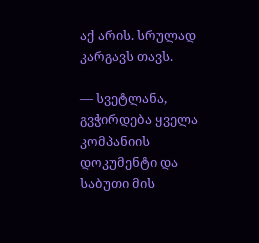აქ არის. სრულად კარგავს თავს.

— სვეტლანა, გვჭირდება ყველა კომპანიის დოკუმენტი და საბუთი მის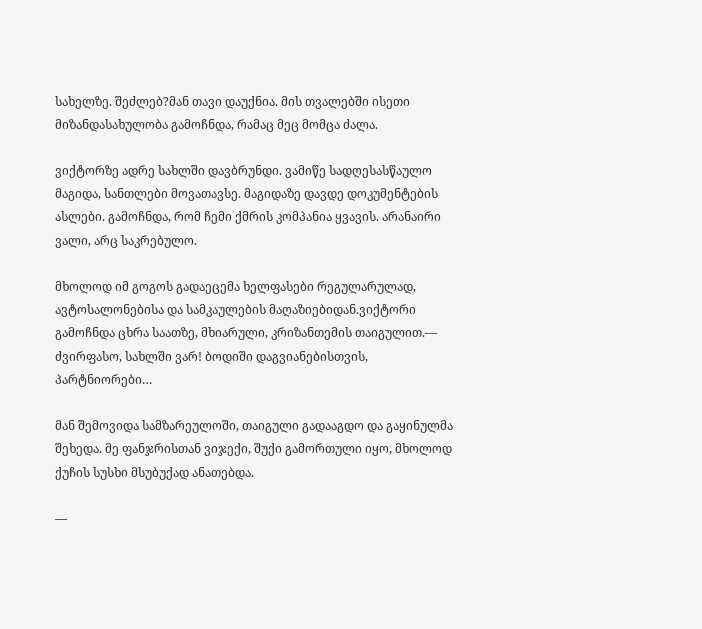სახელზე. შეძლებ?მან თავი დაუქნია. მის თვალებში ისეთი მიზანდასახულობა გამოჩნდა, რამაც მეც მომცა ძალა.

ვიქტორზე ადრე სახლში დავბრუნდი. ვამიწე სადღესასწაულო მაგიდა, სანთლები მოვათავსე. მაგიდაზე დავდე დოკუმენტების ასლები. გამოჩნდა, რომ ჩემი ქმრის კომპანია ყვავის. არანაირი ვალი, არც საკრებულო.

მხოლოდ იმ გოგოს გადაეცემა ხელფასები რეგულარულად, ავტოსალონებისა და სამკაულების მაღაზიებიდან.ვიქტორი გამოჩნდა ცხრა საათზე, მხიარული, კრიზანთემის თაიგულით.— ძვირფასო, სახლში ვარ! ბოდიში დაგვიანებისთვის, პარტნიორები…

მან შემოვიდა სამზარეულოში, თაიგული გადააგდო და გაყინულმა შეხედა. მე ფანჯრისთან ვიჯექი, შუქი გამორთული იყო, მხოლოდ ქუჩის სუსხი მსუბუქად ანათებდა.

—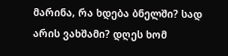მარინა, რა ხდება ბნელში? სად არის ვახშამი? დღეს ხომ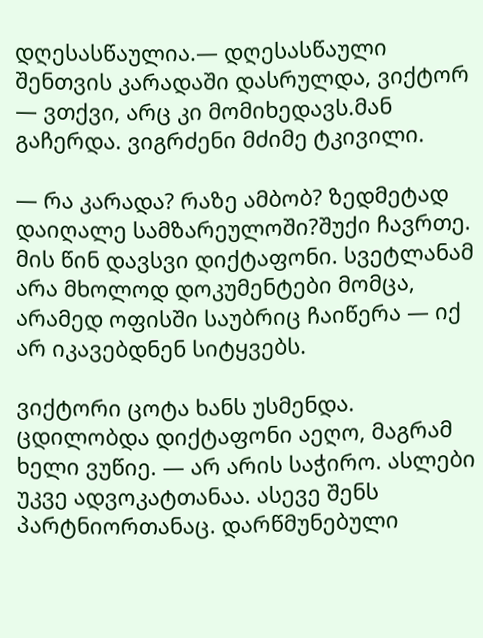დღესასწაულია.— დღესასწაული შენთვის კარადაში დასრულდა, ვიქტორ — ვთქვი, არც კი მომიხედავს.მან გაჩერდა. ვიგრძენი მძიმე ტკივილი.

— რა კარადა? რაზე ამბობ? ზედმეტად დაიღალე სამზარეულოში?შუქი ჩავრთე. მის წინ დავსვი დიქტაფონი. სვეტლანამ არა მხოლოდ დოკუმენტები მომცა, არამედ ოფისში საუბრიც ჩაიწერა — იქ არ იკავებდნენ სიტყვებს.

ვიქტორი ცოტა ხანს უსმენდა. ცდილობდა დიქტაფონი აეღო, მაგრამ ხელი ვუწიე. — არ არის საჭირო. ასლები უკვე ადვოკატთანაა. ასევე შენს პარტნიორთანაც. დარწმუნებული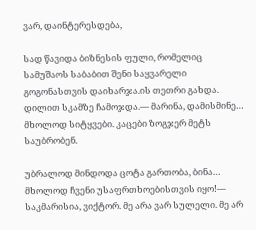ვარ, დაინტერესდება,

სად წავიდა ბიზნესის ფული, რომელიც სამუშაოს საბაბით შენი საყვარელი გოგონასთვის დაიხარჯა.ის თეთრი გახდა. დილით სკამზე ჩამოჯდა.— მარინა, დამისმინე… მხოლოდ სიტყვები. კაცები ზოგჯერ მეტს საუბრობენ.

უბრალოდ მინდოდა ცოტა გართობა, ბინა… მხოლოდ ჩვენი უსაფრთხოებისთვის იყო!— საკმარისია, ვიქტორ. მე არა ვარ სულელი. მე არ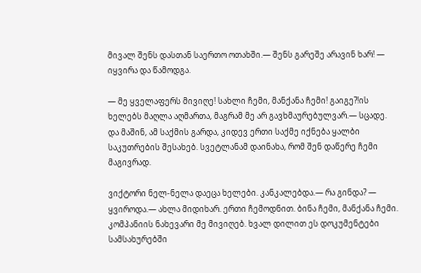მივალ შენს დასთან საერთო ოთახში.— შენს გარეშე არავინ ხარ! — იყვირა და წამოდგა.

— მე ყველაფერს მივიღე! სახლი ჩემი, მანქანა ჩემი! გაიგე?!ის ხელებს მაღლა აღმართა, მაგრამ მე არ გავხმაურებულვარ.— სცადე. და მაშინ, ამ საქმის გარდა, კიდევ ერთი საქმე იქნება ყალბი საკუთრების შესახებ. სვეტლანამ დაინახა, რომ შენ დაწერე ჩემი მაგივრად.

ვიქტორი ნელ-ნელა დაეცა ხელები. კანკალებდა.— რა გინდა? — ყვიროდა.— ახლა მიდიხარ. ერთი ჩემოდნით. ბინა ჩემი, მანქანა ჩემი. კომპანიის ნახევარი მე მივიღებ. ხვალ დილით ეს დოკუმენტები სამსახურებში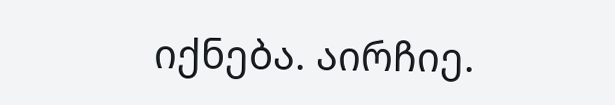იქნება. აირჩიე.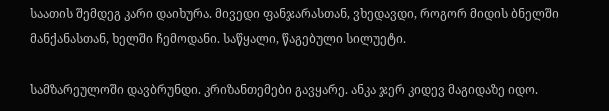საათის შემდეგ კარი დაიხურა. მივედი ფანჯარასთან, ვხედავდი, როგორ მიდის ბნელში მანქანასთან, ხელში ჩემოდანი. საწყალი, წაგებული სილუეტი.

სამზარეულოში დავბრუნდი. კრიზანთემები გავყარე. ანკა ჯერ კიდევ მაგიდაზე იდო.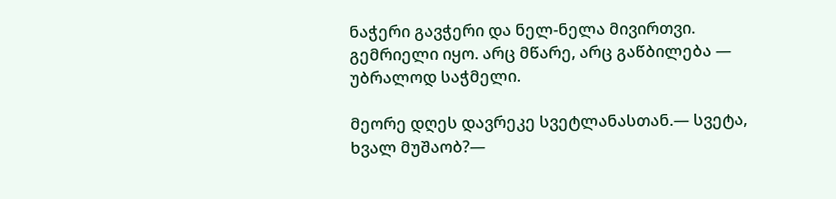ნაჭერი გავჭერი და ნელ-ნელა მივირთვი. გემრიელი იყო. არც მწარე, არც გაწბილება — უბრალოდ საჭმელი.

მეორე დღეს დავრეკე სვეტლანასთან.— სვეტა, ხვალ მუშაობ?—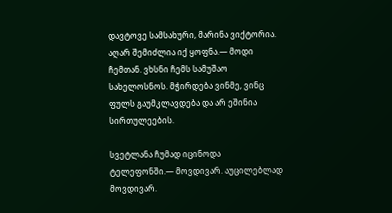დავტოვე სამსახური, მარინა ვიქტორია. აღარ შემიძლია იქ ყოფნა.— მოდი ჩემთან. ვხსნი ჩემს სამუშაო სახელოსნოს. მჭირდება ვინმე, ვინც ფულს გაუმკლავდება და არ ეშინია სირთულეების.

სვეტლანა ჩუმად იცინოდა ტელეფონში.— მოვდივარ. აუცილებლად მოვდივარ.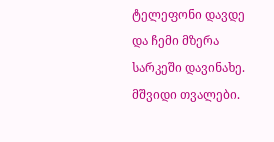ტელეფონი დავდე და ჩემი მზერა სარკეში დავინახე. მშვიდი თვალები.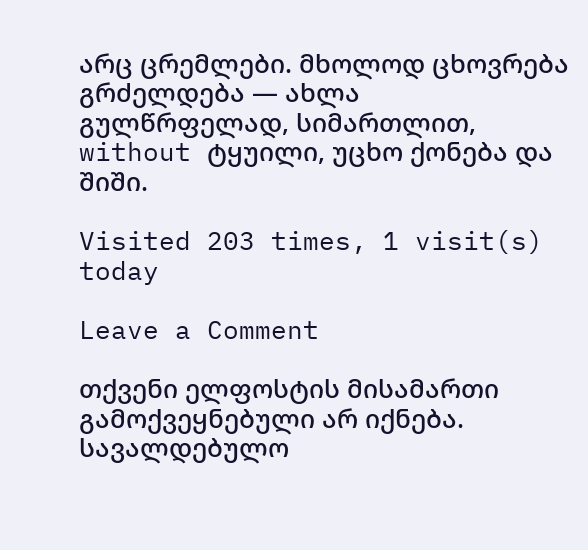არც ცრემლები. მხოლოდ ცხოვრება გრძელდება — ახლა გულწრფელად, სიმართლით, without ტყუილი, უცხო ქონება და შიში.

Visited 203 times, 1 visit(s) today

Leave a Comment

თქვენი ელფოსტის მისამართი გამოქვეყნებული არ იქნება. სავალდებულო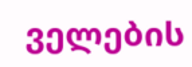ველების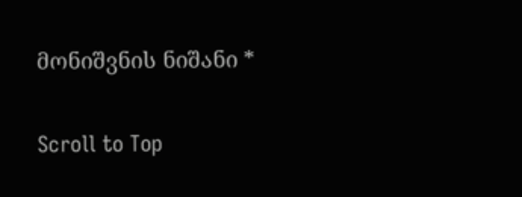მონიშვნის ნიშანი *

Scroll to Top